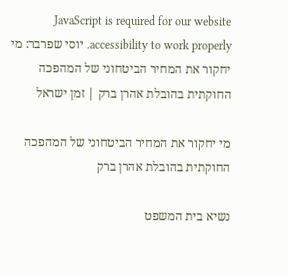JavaScript is required for our website accessibility to work properly. יוסי שפרבר: מי יחקור את המחיר הביטחוני של המהפכה החוקתית בהובלת אהרן ברק | זמן ישראל

מי יחקור את המחיר הביטחוני של המהפכה החוקתית בהובלת אהרן ברק

נשיא בית המשפט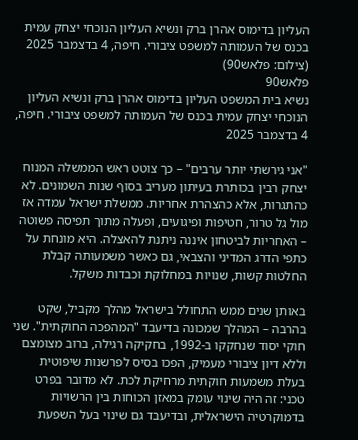העליון בדימוס אהרן ברק ונשיא העליון הנוכחי יצחק עמית בכנס של העמותה למשפט ציבורי. חיפה, 4 בדצמבר 2025 (צילום: פלאש90)
פלאש90
נשיא בית המשפט העליון בדימוס אהרן ברק ונשיא העליון הנוכחי יצחק עמית בכנס של העמותה למשפט ציבורי. חיפה, 4 בדצמבר 2025

"אני גירשתי יותר ערבים" – כך צוטט ראש הממשלה המנוח יצחק רבין בכותרת בעיתון מעריב בסוף שנות השמונים. לא כהתגרות, אלא כהצהרת אחריות. ממשלת ישראל עמדה אז מול גל טרור, חטיפות ופיגועים, ופעלה מתוך תפיסה פשוטה – האחריות לביטחון איננה ניתנת להאצלה. היא מונחת על כתפי הדרג המדיני והצבאי, גם כאשר משמעותה קבלת החלטות קשות, שנויות במחלוקת וכבדות משקל.

באותן שנים ממש התחולל בישראל מהלך מקביל, שקט בהרבה – המהלך שמכונה בדיעבד "המהפכה החוקתית". שני חוקי יסוד שנחקקו ב-1992, בחקיקה רגילה, ברוב מצומצם וללא דיון ציבורי מעמיק, הפכו בסיס לפרשנות שיפוטית בעלת משמעות חוקתית מרחיקת לכת. לא מדובר בפרט טכני: זה היה שינוי עומק במאזן הכוחות בין הרשויות בדמוקרטיה הישראלית, ובדיעבד גם שינוי בעל השפעת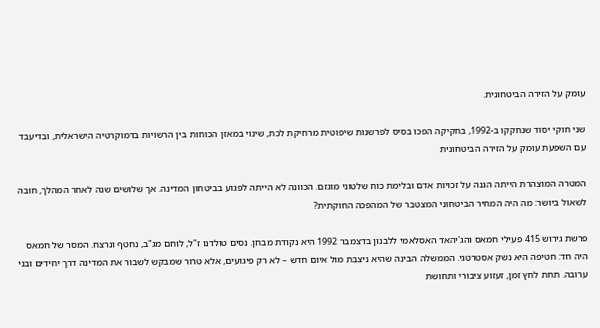עומק על הזירה הביטחונית.

שני חוקי יסוד שנחקקו ב-1992, בחקיקה הפכו בסיס לפרשנות שיפוטית מרחיקת לכת, שינוי במאזן הכוחות בין הרשויות בדמוקרטיה הישראלית, ובדיעבד עם השפעת עומק על הזירה הביטחונית

המטרה המוצהרת הייתה הגנה על זכויות אדם ובלימת כוח שלטוני מוגזם. הכוונה לא הייתה לפגוע בביטחון המדינה. אך שלושים שנה לאחר המהלך, חובה לשאול ביושר: מה היה המחיר הביטחוני המצטבר של המהפכה החוקתית?

פרשת גירוש 415 פעילי חמאס והג'יהאד האסלאמי ללבנון בדצמבר 1992 היא נקודת מבחן. נסים טולדנו ז"ל, לוחם מג"ב, נחטף ונרצח. המסר של חמאס היה חד: חטיפה היא נשק אסטרטגי. הממשלה הבינה שהיא ניצבת מול איום חדש – לא רק פיגועים, אלא טרור שמבקש לשבור את המדינה דרך יחידים ובני ערובה. תחת לחץ זמן, זעזוע ציבורי ותחושת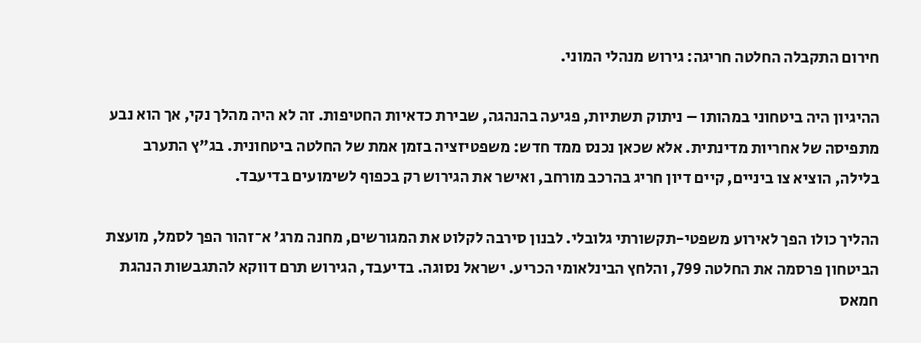חירום התקבלה החלטה חריגה: גירוש מנהלי המוני.

ההיגיון היה ביטחוני במהותו – ניתוק תשתיות, פגיעה בהנהגה, שבירת כדאיות החטיפות. זה לא היה מהלך נקי, אך הוא נבע מתפיסה של אחריות מדינתית. אלא שכאן נכנס ממד חדש: משפטיזציה בזמן אמת של החלטה ביטחונית. בג"ץ התערב בלילה, הוציא צו ביניים, קיים דיון חריג בהרכב מורחב, ואישר את הגירוש רק בכפוף לשימועים בדיעבד.

ההליך כולו הפך לאירוע משפטי-תקשורתי גלובלי. לבנון סירבה לקלוט את המגורשים, מחנה מרג' א־זהור הפך לסמל, מועצת הביטחון פרסמה את החלטה 799, והלחץ הבינלאומי הכריע. ישראל נסוגה. בדיעבד, הגירוש תרם דווקא להתגבשות הנהגת חמאס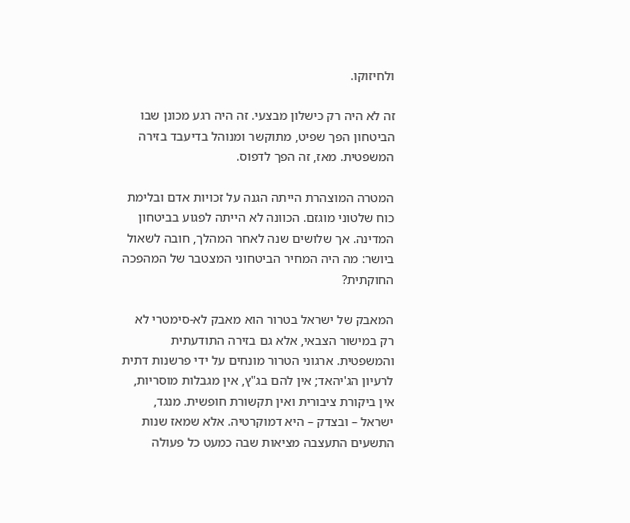ולחיזוקו.

זה לא היה רק כישלון מבצעי. זה היה רגע מכונן שבו הביטחון הפך שפיט, מתוקשר ומנוהל בדיעבד בזירה המשפטית. מאז, זה הפך לדפוס.

המטרה המוצהרת הייתה הגנה על זכויות אדם ובלימת כוח שלטוני מוגזם. הכוונה לא הייתה לפגוע בביטחון המדינה. אך שלושים שנה לאחר המהלך, חובה לשאול ביושר: מה היה המחיר הביטחוני המצטבר של המהפכה החוקתית?

המאבק של ישראל בטרור הוא מאבק לא-סימטרי לא רק במישור הצבאי, אלא גם בזירה התודעתית והמשפטית. ארגוני הטרור מונחים על ידי פרשנות דתית לרעיון הג'יהאד; אין להם בג"ץ, אין מגבלות מוסריות, אין ביקורת ציבורית ואין תקשורת חופשית. מנגד, ישראל – ובצדק – היא דמוקרטיה. אלא שמאז שנות התשעים התעצבה מציאות שבה כמעט כל פעולה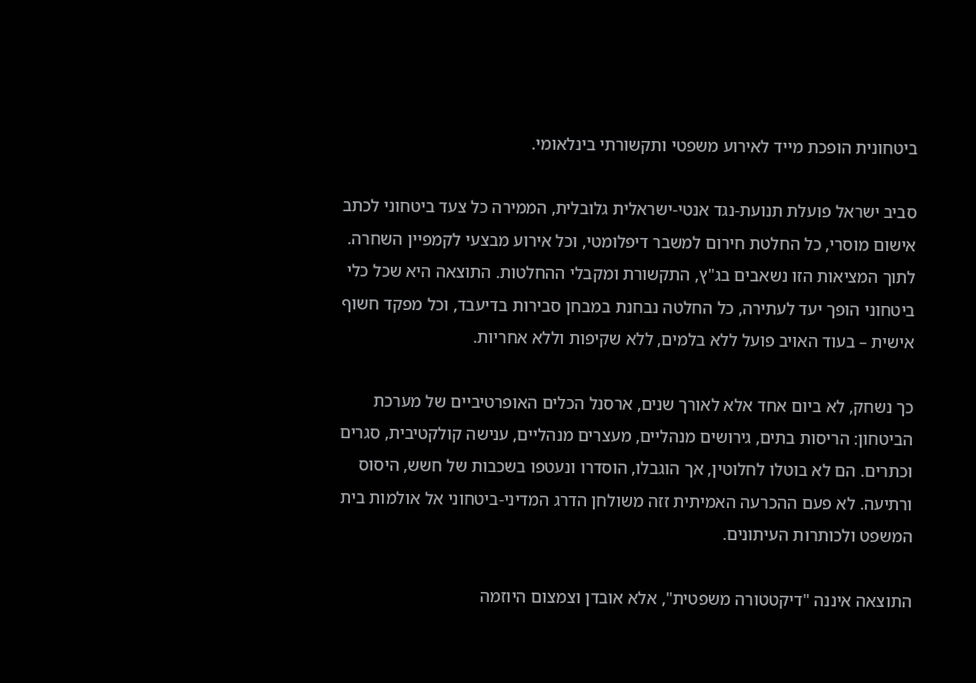ביטחונית הופכת מייד לאירוע משפטי ותקשורתי בינלאומי.

סביב ישראל פועלת תנועת-נגד אנטי-ישראלית גלובלית, הממירה כל צעד ביטחוני לכתב אישום מוסרי, כל החלטת חירום למשבר דיפלומטי, וכל אירוע מבצעי לקמפיין השחרה. לתוך המציאות הזו נשאבים בג"ץ, התקשורת ומקבלי ההחלטות. התוצאה היא שכל כלי ביטחוני הופך יעד לעתירה, כל החלטה נבחנת במבחן סבירות בדיעבד, וכל מפקד חשוף אישית – בעוד האויב פועל ללא בלמים, ללא שקיפות וללא אחריות.

כך נשחק, לא ביום אחד אלא לאורך שנים, ארסנל הכלים האופרטיביים של מערכת הביטחון: הריסות בתים, גירושים מנהליים, מעצרים מנהליים, ענישה קולקטיבית, סגרים וכתרים. הם לא בוטלו לחלוטין, אך הוגבלו, הוסדרו ונעטפו בשכבות של חשש, היסוס ורתיעה. לא פעם ההכרעה האמיתית זזה משולחן הדרג המדיני-ביטחוני אל אולמות בית המשפט ולכותרות העיתונים.

התוצאה איננה "דיקטטורה משפטית", אלא אובדן וצמצום היוזמה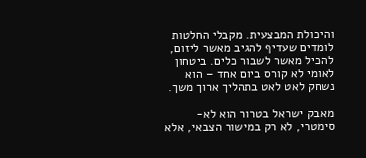והיכולת המבצעית. מקבלי החלטות לומדים שעדיף להגיב מאשר ליזום, להכיל מאשר לשבור כלים. ביטחון לאומי לא קורס ביום אחד – הוא נשחק לאט לאט בתהליך ארוך משך.

מאבק ישראל בטרור הוא לא-סימטרי, לא רק במישור הצבאי, אלא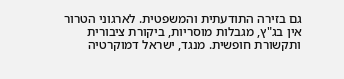גם בזירה התודעתית והמשפטית. לארגוני הטרור אין בג"ץ, מגבלות מוסריות, ביקורת ציבורית ותקשורת חופשית. מנגד, ישראל דמוקרטיה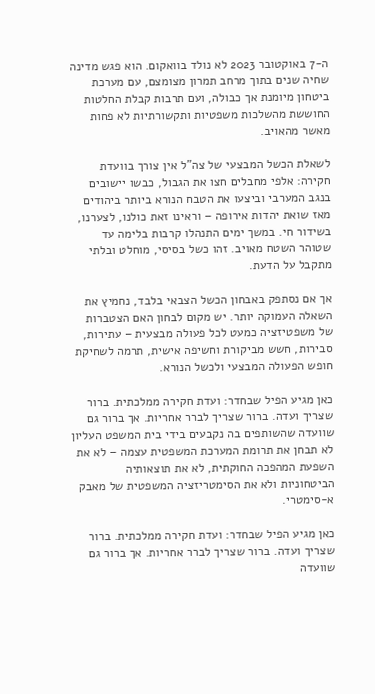ה-7 באוקטובר 2023 לא נולד בוואקום. הוא פגש מדינה שחיה שנים בתוך מרחב תמרון מצומצם, עם מערכת ביטחון מיומנת אך כבולה, ועם תרבות קבלת החלטות החוששת מהשלכות משפטיות ותקשורתיות לא פחות מאשר מהאויב.

לשאלת הכשל המבצעי של צה"ל אין צורך בוועדת חקירה: אלפי מחבלים חצו את הגבול, כבשו יישובים בנגב המערבי וביצעו את הטבח הנורא ביותר ביהודים מאז שואת יהדות אירופה – וראינו זאת כולנו, לצערנו, בשידור חי. במשך ימים התנהלו קרבות בלימה עד שטוהר השטח מאויב. זהו כשל בסיסי, מוחלט ובלתי מתקבל על הדעת.

אך אם נסתפק באבחון הכשל הצבאי בלבד, נחמיץ את השאלה העמוקה יותר. יש מקום לבחון האם הצטברות של משפטיזציה כמעט לכל פעולה מבצעית – עתירות, סבירות, חשש מביקורת וחשיפה אישית, תרמה לשחיקת חופש הפעולה המבצעי ולכשל הנורא.

כאן מגיע הפיל שבחדר: ועדת חקירה ממלכתית. ברור שצריך ועדה. ברור שצריך לברר אחריות. אך ברור גם שוועדה שהשותפים בה נקבעים בידי בית המשפט העליון לא תבחן את תרומת המערכת המשפטית עצמה – לא את השפעת המהפכה החוקתית, לא את תוצאותיה הביטחוניות ולא את הסימטריזציה המשפטית של מאבק א-סימטרי.

כאן מגיע הפיל שבחדר: ועדת חקירה ממלכתית. ברור שצריך ועדה. ברור שצריך לברר אחריות. אך ברור גם שוועדה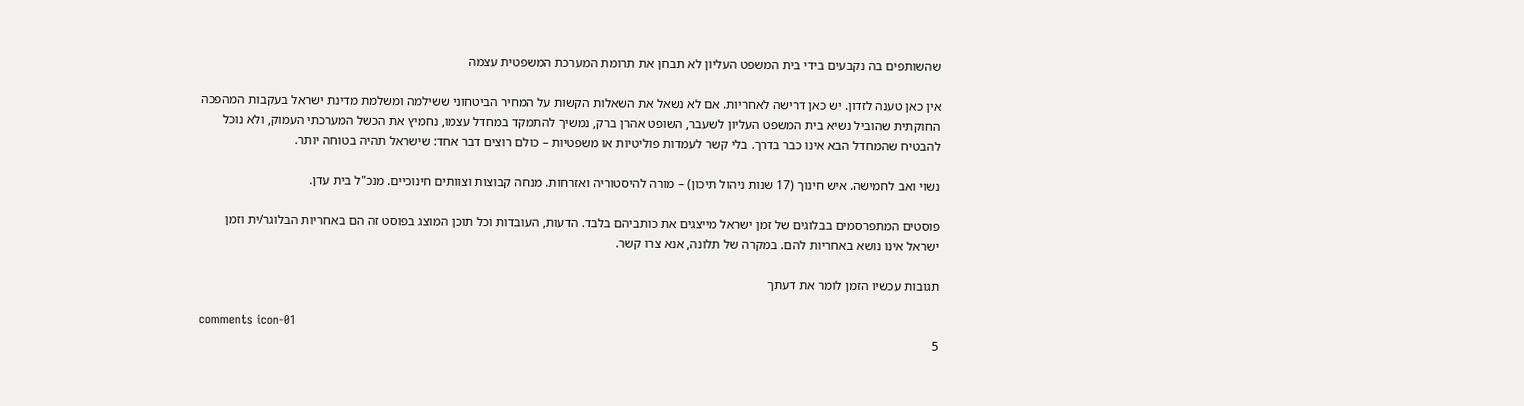שהשותפים בה נקבעים בידי בית המשפט העליון לא תבחן את תרומת המערכת המשפטית עצמה

אין כאן טענה לזדון. יש כאן דרישה לאחריות. אם לא נשאל את השאלות הקשות על המחיר הביטחוני ששילמה ומשלמת מדינת ישראל בעקבות המהפכה החוקתית שהוביל נשיא בית המשפט העליון לשעבר, השופט אהרן ברק, נמשיך להתמקד במחדל עצמו, נחמיץ את הכשל המערכתי העמוק, ולא נוכל להבטיח שהמחדל הבא אינו כבר בדרך. בלי קשר לעמדות פוליטיות או משפטיות – כולם רוצים דבר אחד: שישראל תהיה בטוחה יותר.

נשוי ואב לחמישה. איש חינוך (17 שנות ניהול תיכון) – מורה להיסטוריה ואזרחות. מנחה קבוצות וצוותים חינוכיים. מנכ"ל בית עדן.

פוסטים המתפרסמים בבלוגים של זמן ישראל מייצגים את כותביהם בלבד. הדעות, העובדות וכל תוכן המוצג בפוסט זה הם באחריות הבלוגר/ית וזמן ישראל אינו נושא באחריות להם. במקרה של תלונה, אנא צרו קשר.

תגובות עכשיו הזמן לומר את דעתך

comments icon-01
5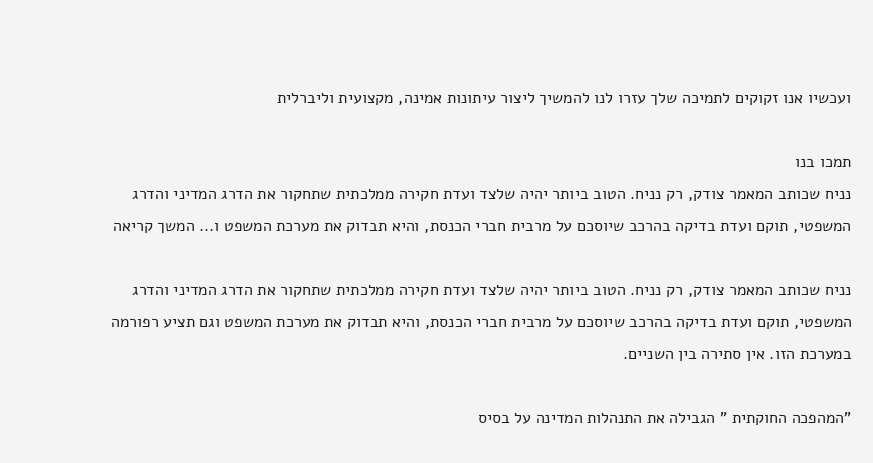ועכשיו אנו זקוקים לתמיכה שלך עזרו לנו להמשיך ליצור עיתונות אמינה, מקצועית וליברלית

תמכו בנו
נניח שכותב המאמר צודק, רק נניח. הטוב ביותר יהיה שלצד ועדת חקירה ממלכתית שתחקור את הדרג המדיני והדרג המשפטי, תוקם ועדת בדיקה בהרכב שיוסכם על מרבית חברי הכנסת, והיא תבדוק את מערכת המשפט ו... המשך קריאה

נניח שכותב המאמר צודק, רק נניח. הטוב ביותר יהיה שלצד ועדת חקירה ממלכתית שתחקור את הדרג המדיני והדרג המשפטי, תוקם ועדת בדיקה בהרכב שיוסכם על מרבית חברי הכנסת, והיא תבדוק את מערכת המשפט וגם תציע רפורמה במערכת הזו. אין סתירה בין השניים.

"המהפכה החוקתית " הגבילה את התנהלות המדינה על בסיס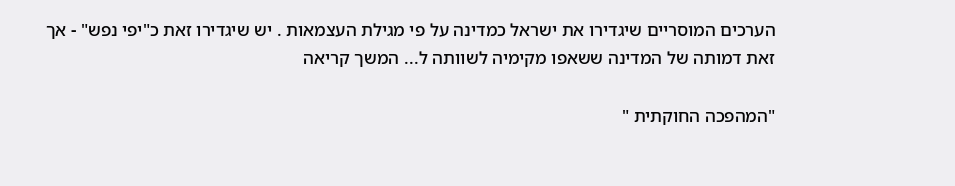הערכים המוסריים שיגדירו את ישראל כמדינה על פי מגילת העצמאות . יש שיגדירו זאת כ"יפי נפש" - אך זאת דמותה של המדינה ששאפו מקימיה לשוותה ל... המשך קריאה

"המהפכה החוקתית "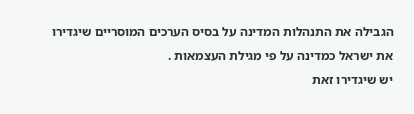הגבילה את התנהלות המדינה על בסיס הערכים המוסריים שיגדירו את ישראל כמדינה על פי מגילת העצמאות .
יש שיגדירו זאת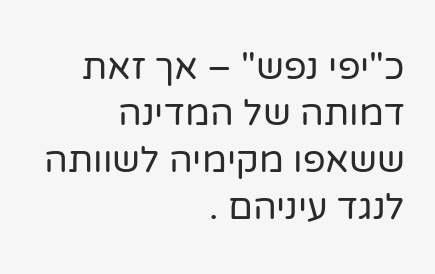כ"יפי נפש" – אך זאת דמותה של המדינה ששאפו מקימיה לשוותה לנגד עיניהם .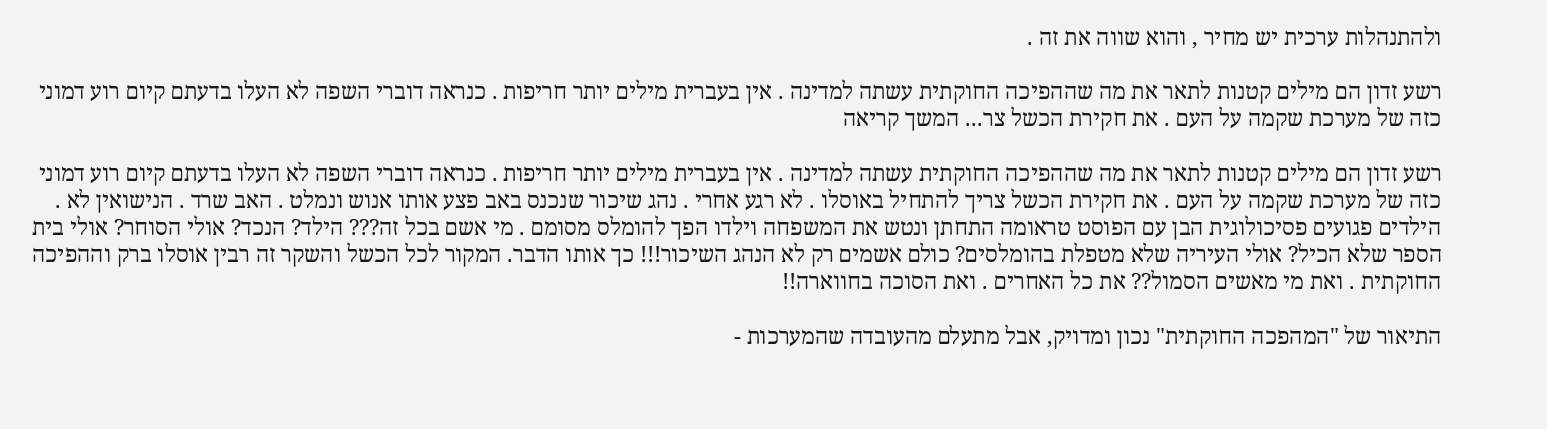ולהתנהלות ערכית יש מחיר , והוא שווה את זה .

רשע זדון הם מילים קטנות לתאר את מה שההפיכה החוקתית עשתה למדינה . אין בעברית מילים יותר חריפות . כנראה דוברי השפה לא העלו בדעתם קיום רוע דמוני כזה של מערכת שקמה על העם . את חקירת הכשל צר... המשך קריאה

רשע זדון הם מילים קטנות לתאר את מה שההפיכה החוקתית עשתה למדינה . אין בעברית מילים יותר חריפות . כנראה דוברי השפה לא העלו בדעתם קיום רוע דמוני כזה של מערכת שקמה על העם . את חקירת הכשל צריך להתחיל באוסלו . לא רגע אחרי . נהג שיכור שנכנס באב פצע אותו אנוש ונמלט . האב שרד . הנישואין לא . הילדים פגועים פסיכולוגית הבן עם הפוסט טראומה התחתן ונטש את המשפחה וילדו הפך להומלס מסומם . מי אשם בכל זה??? הילד? הנכד? אולי הסוחר? אולי בית הספר שלא הכיל? אולי העיריה שלא מטפלת בהומלסים? כולם אשמים רק לא הנהג השיכור!!! כך אותו הדבר. המקור לכל הכשל והשקר זה רבין אוסלו ברק וההפיכה החוקתית . ואת מי מאשים הסמול?? את כל האחרים . ואת הסוכה בחווארה!!

התיאור של "המהפכה החוקתית" נכון ומדויק, אבל מתעלם מהעובדה שהמערכות -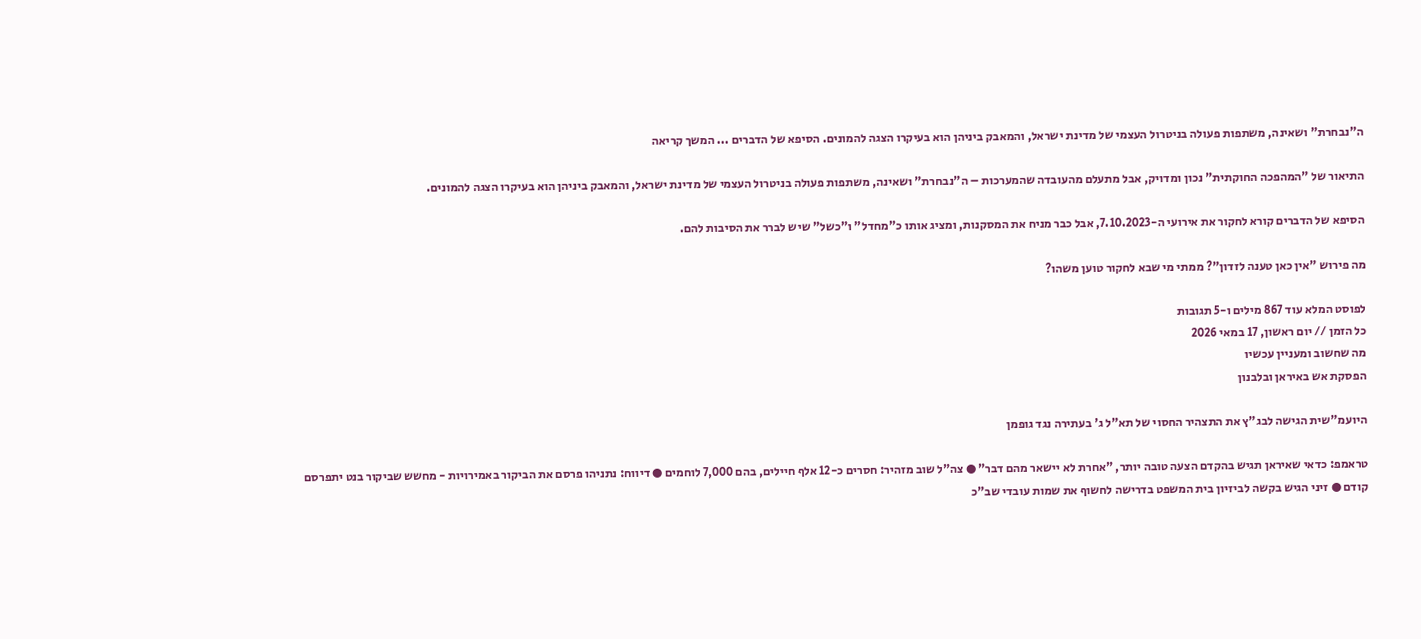ה"נבחרת" ושאינה, משתפות פעולה בניטרול העצמי של מדינת ישראל, והמאבק ביניהן הוא בעיקרו הצגה להמונים. הסיפא של הדברים ... המשך קריאה

התיאור של "המהפכה החוקתית" נכון ומדויק, אבל מתעלם מהעובדה שהמערכות – ה"נבחרת" ושאינה, משתפות פעולה בניטרול העצמי של מדינת ישראל, והמאבק ביניהן הוא בעיקרו הצגה להמונים.

הסיפא של הדברים קורא לחקור את אירועי ה-7.10.2023, אבל כבר מניח את המסקנות, ומציג אותו כ"מחדל" ו"כשל" שיש לברר את הסיבות להם.

מה פירוש "אין כאן טענה לזדון"? ממתי מי שבא לחקור טוען משהו?

לפוסט המלא עוד 867 מילים ו-5 תגובות
כל הזמן // יום ראשון, 17 במאי 2026
מה שחשוב ומעניין עכשיו
הפסקת אש באיראן ובלבנון

היועמ"שית הגישה לבג"ץ את התצהיר החסוי של תא"ל ג' בעתירה נגד גופמן

טראמפ: כדאי שאיראן תגיש בהקדם הצעה טובה יותר, "אחרת לא יישאר מהם דבר" ● צה"ל שוב מזהיר: חסרים כ-12 אלף חיילים, בהם 7,000 לוחמים ● דיווח: נתניהו פרסם את הביקור באמירויות - מחשש שביקור בנט יתפרסם קודם ● זיני הגיש בקשה לביזיון בית המשפט בדרישה לחשוף את שמות עובדי שב"כ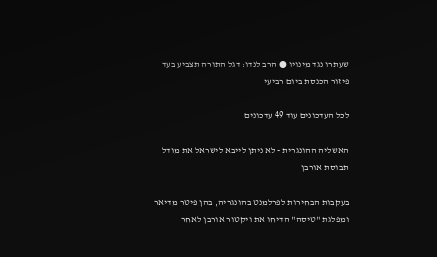שעתרו נגד מינויו ● הרב לנדו: דגל התורה תצביע בעד פיזור הכנסת ביום רביעי

לכל העדכונים עוד 49 עדכונים

האשליה ההונגרית - לא ניתן לייבא לישראל את מודל תבוסת אורבן

בעקבות הבחירות לפרלמנט בהונגריה, בהן פיטר מדיאר ומפלגת "טיסה" הדיחו את ויקטור אורבן לאחר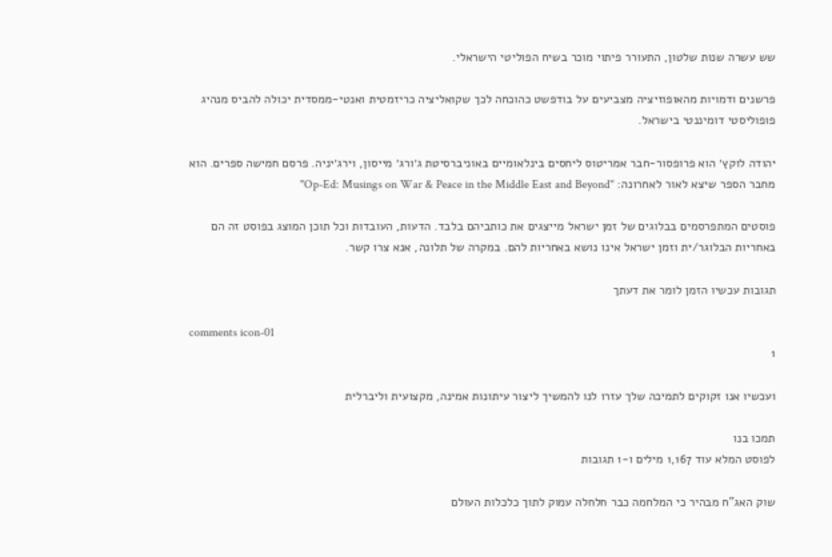שש עשרה שנות שלטון, התעורר פיתוי מוכר בשיח הפוליטי הישראלי.

פרשנים ודמויות מהאופוזיציה מצביעים על בודפשט כהוכחה לכך שקואליציה כריזמטית ואנטי-ממסדית יכולה להביס מנהיג פופוליסטי דומיננטי בישראל.

יהודה לוקץ׳ הוא פרופסור-חבר אמריטוס ליחסים בינלאומיים באוניברסיטת ג׳ורג׳ מייסון, וירג׳יניה. פרסם חמישה ספרים. הוא מחבר הספר שיצא לאור לאחרונה: "Op-Ed: Musings on War & Peace in the Middle East and Beyond"

פוסטים המתפרסמים בבלוגים של זמן ישראל מייצגים את כותביהם בלבד. הדעות, העובדות וכל תוכן המוצג בפוסט זה הם באחריות הבלוגר/ית וזמן ישראל אינו נושא באחריות להם. במקרה של תלונה, אנא צרו קשר.

תגובות עכשיו הזמן לומר את דעתך

comments icon-01
1

ועכשיו אנו זקוקים לתמיכה שלך עזרו לנו להמשיך ליצור עיתונות אמינה, מקצועית וליברלית

תמכו בנו
לפוסט המלא עוד 1,167 מילים ו-1 תגובות

שוק האג"ח מבהיר כי המלחמה כבר חלחלה עמוק לתוך כלכלות העולם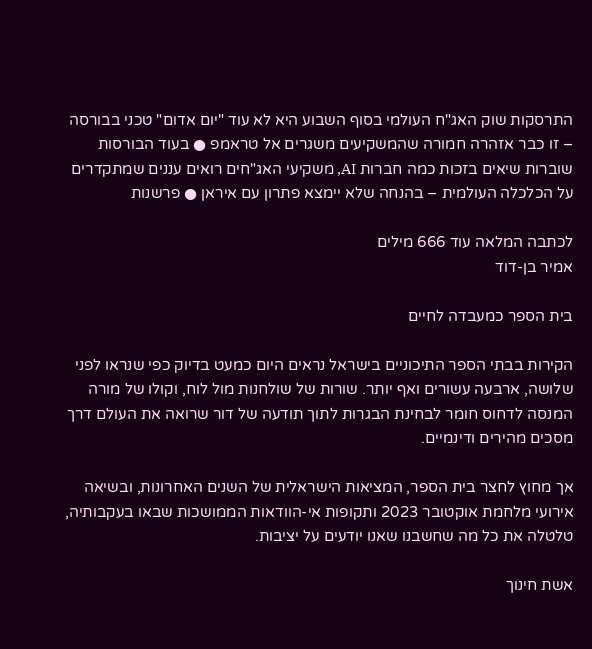התרסקות שוק האג"ח העולמי בסוף השבוע היא לא עוד "יום אדום" טכני בבורסה – זו כבר אזהרה חמורה שהמשקיעים משגרים אל טראמפ ● בעוד הבורסות שוברות שיאים בזכות כמה חברות AI, משקיעי האג"חים רואים עננים שמתקדרים על הכלכלה העולמית – בהנחה שלא יימצא פתרון עם איראן ● פרשנות

לכתבה המלאה עוד 666 מילים
אמיר בן-דוד

בית הספר כמעבדה לחיים

הקירות בבתי הספר התיכוניים בישראל נראים היום כמעט בדיוק כפי שנראו לפני שלושה, ארבעה עשורים ואף יותר. שורות של שולחנות מול לוח, וקולו של מורה המנסה לדחוס חומר לבחינת הבגרות לתוך תודעה של דור שרואה את העולם דרך מסכים מהירים ודינמיים.

אך מחוץ לחצר בית הספר, המציאות הישראלית של השנים האחרונות, ובשיאה אירועי מלחמת אוקטובר 2023 ותקופות אי-הוודאות הממושכות שבאו בעקבותיה, טלטלה את כל מה שחשבנו שאנו יודעים על יציבות.

אשת חינוך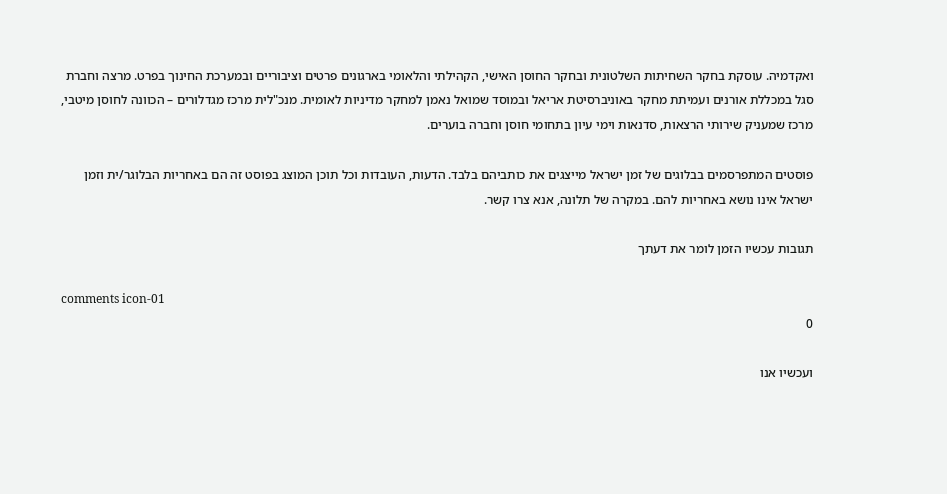ואקדמיה. עוסקת בחקר השחיתות השלטונית ובחקר החוסן האישי, הקהילתי והלאומי בארגונים פרטים וציבוריים ובמערכת החינוך בפרט. מרצה וחברת סגל במכללת אורנים ועמיתת מחקר באוניברסיטת אריאל ובמוסד שמואל נאמן למחקר מדיניות לאומית. מנכ"לית מרכז מגדלורים – הכוונה לחוסן מיטבי, מרכז שמעניק שירותי הרצאות, סדנאות וימי עיון בתחומי חוסן וחברה בוערים.

פוסטים המתפרסמים בבלוגים של זמן ישראל מייצגים את כותביהם בלבד. הדעות, העובדות וכל תוכן המוצג בפוסט זה הם באחריות הבלוגר/ית וזמן ישראל אינו נושא באחריות להם. במקרה של תלונה, אנא צרו קשר.

תגובות עכשיו הזמן לומר את דעתך

comments icon-01
0

ועכשיו אנו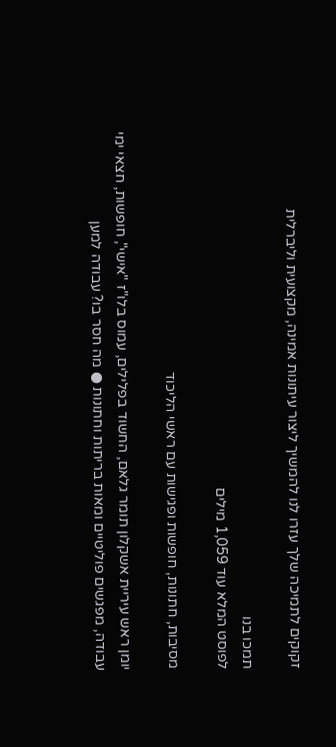זקוקים לתמיכה שלך עזרו לנו להמשיך ליצור עיתונות אמינה, מקצועית וליברלית

תמכו בנו
לפוסט המלא עוד 1,059 מילים

מסיבות, חתונות, חופשות ופגישות עם ראשי הליכוד

יומן ראש עיריית אשקלון תומר גלאם, החשוד בפלילים, עמוס בלו"ז "אישי", חופשות, חצאי ימי עבודה, מפגשים פוליטיים ומאות בריתות וחתונות ● מה חסר בו? עבודה למען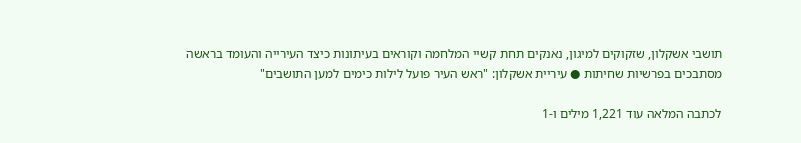תושבי אשקלון, שזקוקים למיגון, נאנקים תחת קשיי המלחמה וקוראים בעיתונות כיצד העירייה והעומד בראשה מסתבכים בפרשיות שחיתות ● עיריית אשקלון: "ראש העיר פועל לילות כימים למען התושבים"

לכתבה המלאה עוד 1,221 מילים ו-1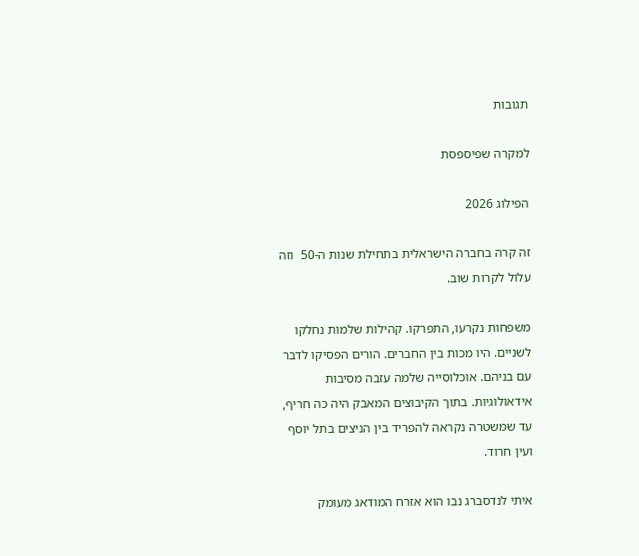תגובות

למקרה שפיספסת

הפילוג 2026

זה קרה בחברה הישראלית בתחילת שנות ה-50  וזה עלול לקרות שוב.

משפחות נקרעו, התפרקו. קהילות שלמות נחלקו לשניים. היו מכות בין החברים. הורים הפסיקו לדבר עם בניהם. אוכלוסייה שלמה עזבה מסיבות אידאולוגיות. בתוך הקיבוצים המאבק היה כה חריף, עד שמשטרה נקראה להפריד בין הניצים בתל יוסף ועין חרוד.

איתי לנדסברג נבו הוא אזרח המודאג מעומק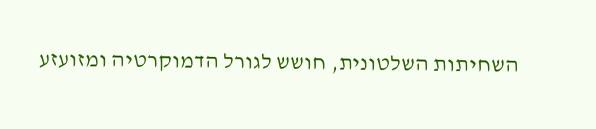השחיתות השלטונית, חושש לגורל הדמוקרטיה ומזועזע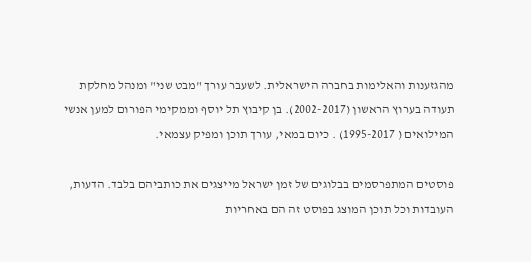מהגזענות והאלימות בחברה הישראלית. לשעבר עורך "מבט שני" ומנהל מחלקת תעודה בערוץ הראשון (2002-2017). בן קיבוץ תל יוסף וממקימי הפורום למען אנשי המילואים ( 1995-2017) . כיום במאי, עורך תוכן ומפיק עצמאי.

פוסטים המתפרסמים בבלוגים של זמן ישראל מייצגים את כותביהם בלבד. הדעות, העובדות וכל תוכן המוצג בפוסט זה הם באחריות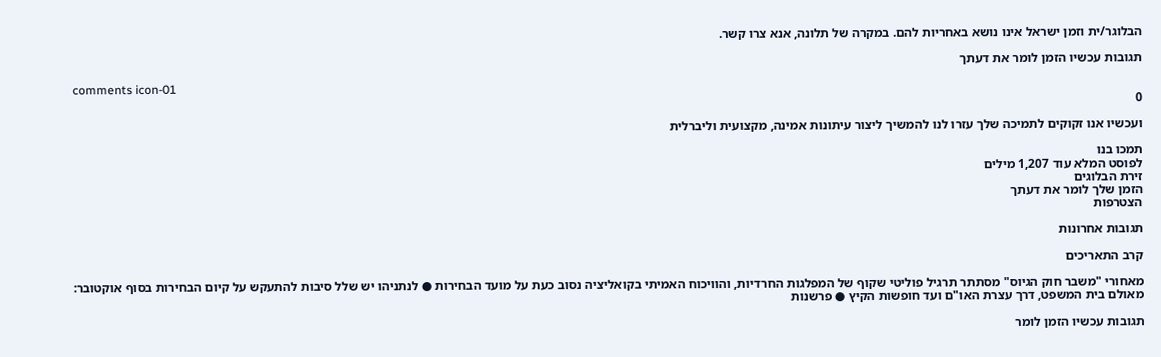הבלוגר/ית וזמן ישראל אינו נושא באחריות להם. במקרה של תלונה, אנא צרו קשר.

תגובות עכשיו הזמן לומר את דעתך

comments icon-01
0

ועכשיו אנו זקוקים לתמיכה שלך עזרו לנו להמשיך ליצור עיתונות אמינה, מקצועית וליברלית

תמכו בנו
לפוסט המלא עוד 1,207 מילים
זירת הבלוגים
הזמן שלך לומר את דעתך
הצטרפות

תגובות אחרונות

קרב התאריכים

מאחורי "משבר חוק הגיוס" מסתתר תרגיל פוליטי שקוף של המפלגות החרדיות, והוויכוח האמיתי בקואליציה נסוב כעת על מועד הבחירות ● לנתניהו יש שלל סיבות להתעקש על קיום הבחירות בסוף אוקטובר: מאולם בית המשפט, דרך עצרת האו"ם ועד חופשות הקיץ ● פרשנות

תגובות עכשיו הזמן לומר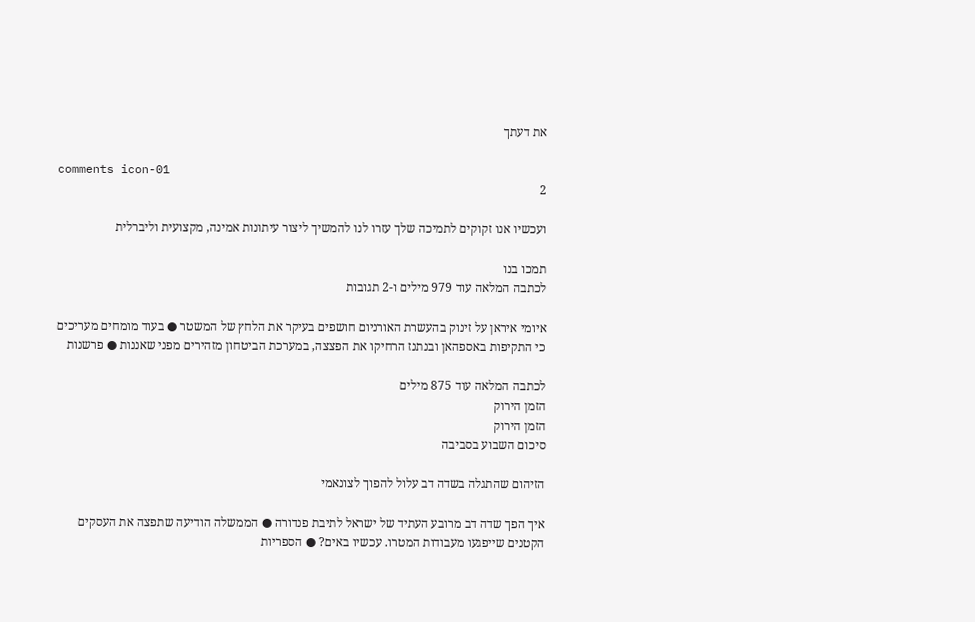את דעתך

comments icon-01
2

ועכשיו אנו זקוקים לתמיכה שלך עזרו לנו להמשיך ליצור עיתונות אמינה, מקצועית וליברלית

תמכו בנו
לכתבה המלאה עוד 979 מילים ו-2 תגובות

איומי איראן על זינוק בהעשרת האורניום חושפים בעיקר את הלחץ של המשטר ● בעוד מומחים מעריכים כי התקיפות באספהאן ובנתנז הרחיקו את הפצצה, במערכת הביטחון מזהירים מפני שאננות ● פרשנות

לכתבה המלאה עוד 875 מילים
הזמן הירוק
הזמן הירוק
סיכום השבוע בסביבה

הזיהום שהתגלה בשדה דב עלול להפוך לצונאמי

איך הפך שדה דב מרובע העתיד של ישראל לתיבת פנדורה ● הממשלה הודיעה שתפצה את העסקים הקטנים שייפגעו מעבודות המטרו. עכשיו באים? ● הספריות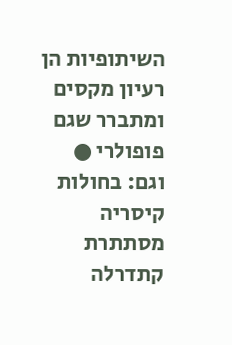השיתופיות הן רעיון מקסים ומתברר שגם פופולרי ● וגם: בחולות קיסריה מסתתרת קתדרלה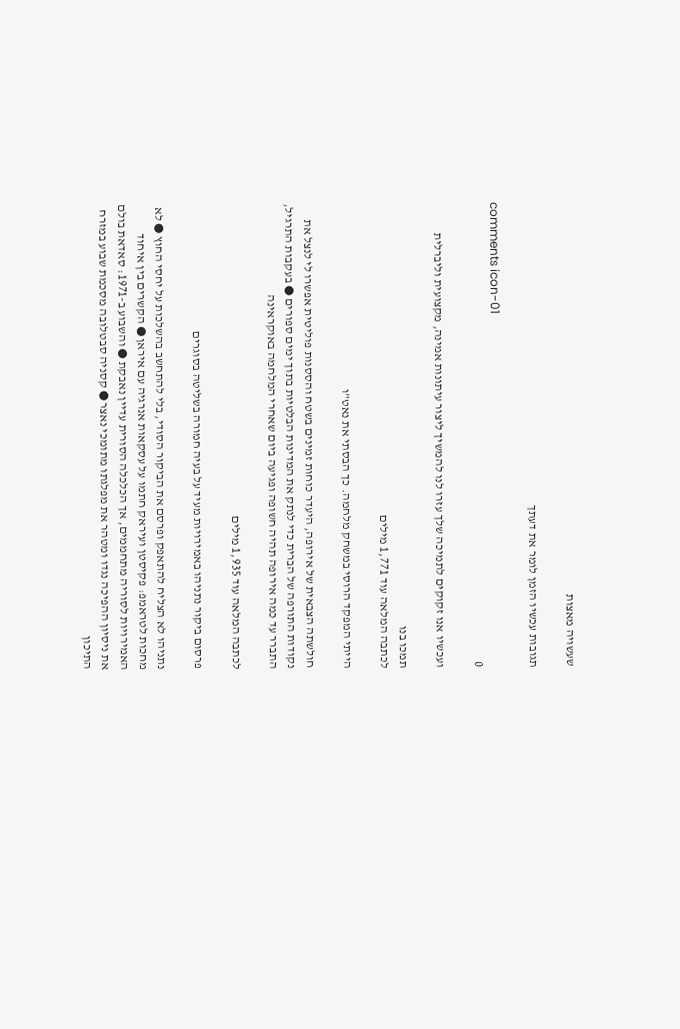שעשויה מאצות

תגובות עכשיו הזמן לומר את דעתך

comments icon-01
0

ועכשיו אנו זקוקים לתמיכה שלך עזרו לנו להמשיך ליצור עיתונות אמינה, מקצועית וליברלית

תמכו בנו
לכתבה המלאה עוד 1,771 מילים

הייתי המפקד הרוסי במשחק מלחמה. כך הבסתי את נאט"ו

חולשתה הצבאית של אירופה, היעדר כוחות זמינים בשטח והססנות פוליטית אפשרו לי לנצל את נקודות התורפה של הברית כדי לנתק את המדינות הבלטיות בתוך ימים ספורים ● בעקבות התרגיל, התברר עד כמה אירופה תהיה חשופה ופגיעה ביום שאחרי המלחמה באוקראינה

לכתבה המלאה עוד 1,935 מילים

פרסום ביקור נתניהו באמירויות מעיד על בעיה חמורה בשליטה בסוגרים

נתניהו לא הצליח להתאפק ופרסם את הביקור הסודי, בלי להתחשב בהשלכות על יחסי החוץ ● לא מחכות לטראמפ: פקיסטן ועיראק חתמו על עסקאות אנרגיה עם איראן ● הקשרים בין איחוד האמירויות לסוריה מתחממים, אך הכלכלה הסורית עדיין נאבקת ● והשבוע ב-1971: סאדאת בולם את ניסיון ההפיכה נגדו ומטהר את מפלגתו מתומכי נאצר ● קסניה סבטלובה מסכמת שבוע במזרח התיכון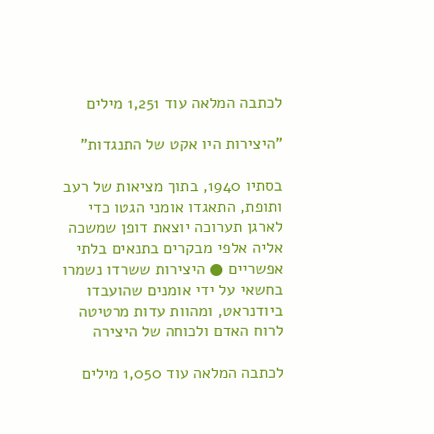לכתבה המלאה עוד 1,251 מילים

"היצירות היו אקט של התנגדות"

בסתיו 1940, בתוך מציאות של רעב ותופת, התאגדו אומני הגטו כדי לארגן תערוכה יוצאת דופן שמשכה אליה אלפי מבקרים בתנאים בלתי אפשריים ● היצירות ששרדו נשמרו בחשאי על ידי אומנים שהועבדו ביודנראט, ומהוות עדות מרטיטה לרוח האדם ולכוחה של היצירה

לכתבה המלאה עוד 1,050 מילים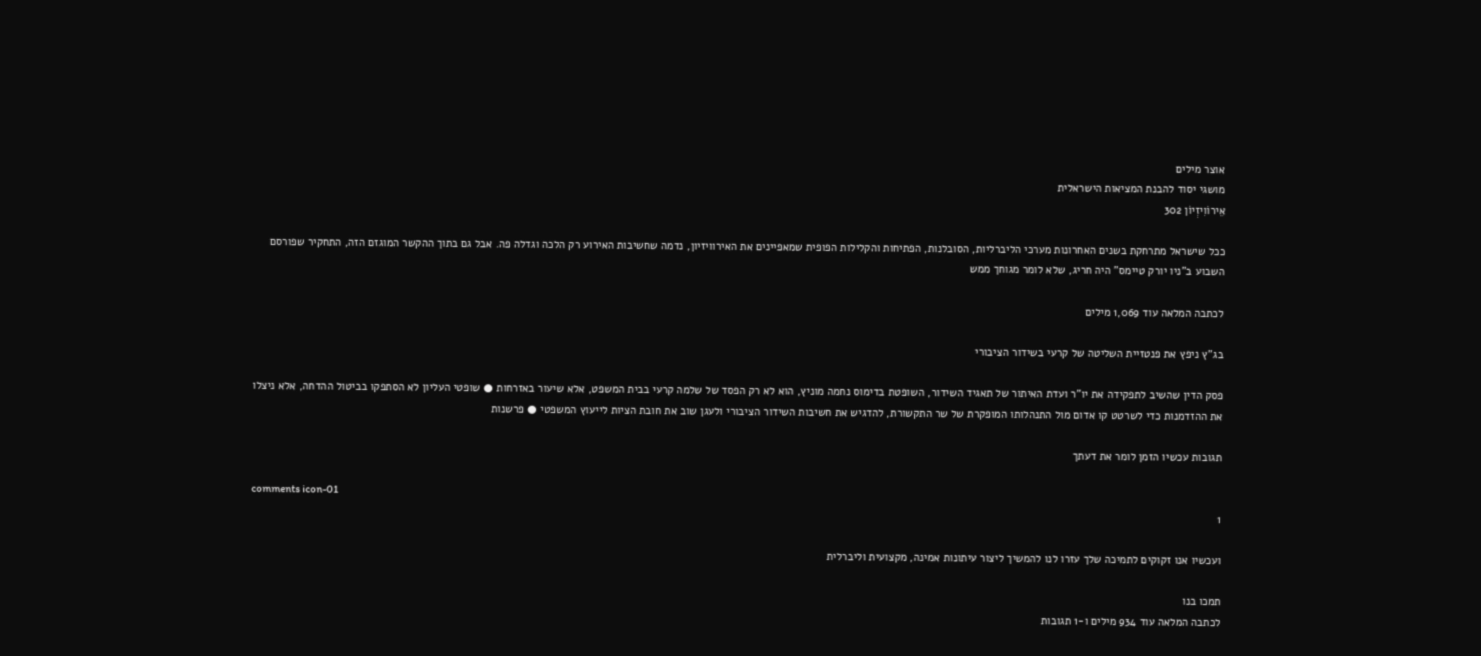אוצר מילים
מושגי יסוד להבנת המציאות הישראלית
אֵירוֹוִיזְיוֹן 302

ככל שישראל מתרחקת בשנים האחרונות מערכי הליברליות, הסובלנות, הפתיחות והקלילות הפופית שמאפיינים את האירוויזיון, נדמה שחשיבות האירוע רק הלכה וגדלה פה. אבל גם בתוך ההקשר המוגזם הזה, התחקיר שפורסם השבוע ב"ניו יורק טיימס" היה חריג, שלא לומר מגוחך ממש

לכתבה המלאה עוד 1,069 מילים

בג"ץ ניפץ את פנטזיית השליטה של קרעי בשידור הציבורי

פסק הדין שהשיב לתפקידה את יו"ר ועדת האיתור של תאגיד השידור, השופטת בדימוס נחמה מוניץ, הוא לא רק הפסד של שלמה קרעי בבית המשפט, אלא שיעור באזרחות ● שופטי העליון לא הסתפקו בביטול ההדחה, אלא ניצלו את ההזדמנות כדי לשרטט קו אדום מול התנהלותו המופקרת של שר התקשורת, להדגיש את חשיבות השידור הציבורי ולעגן שוב את חובת הציות לייעוץ המשפטי ● פרשנות

תגובות עכשיו הזמן לומר את דעתך

comments icon-01
1

ועכשיו אנו זקוקים לתמיכה שלך עזרו לנו להמשיך ליצור עיתונות אמינה, מקצועית וליברלית

תמכו בנו
לכתבה המלאה עוד 934 מילים ו-1 תגובות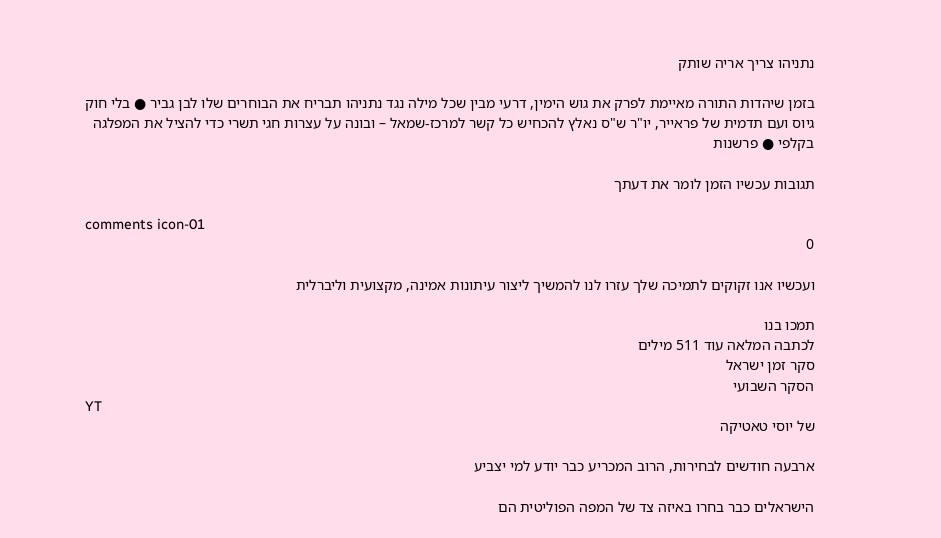נתניהו צריך אריה שותק

בזמן שיהדות התורה מאיימת לפרק את גוש הימין, דרעי מבין שכל מילה נגד נתניהו תבריח את הבוחרים שלו לבן גביר ● בלי חוק גיוס ועם תדמית של פראייר, יו"ר ש"ס נאלץ להכחיש כל קשר למרכז-שמאל – ובונה על עצרות חגי תשרי כדי להציל את המפלגה בקלפי ● פרשנות

תגובות עכשיו הזמן לומר את דעתך

comments icon-01
0

ועכשיו אנו זקוקים לתמיכה שלך עזרו לנו להמשיך ליצור עיתונות אמינה, מקצועית וליברלית

תמכו בנו
לכתבה המלאה עוד 511 מילים
סקר זמן ישראל
הסקר השבועי
YT
של יוסי טאטיקה

ארבעה חודשים לבחירות, הרוב המכריע כבר יודע למי יצביע

הישראלים כבר בחרו באיזה צד של המפה הפוליטית הם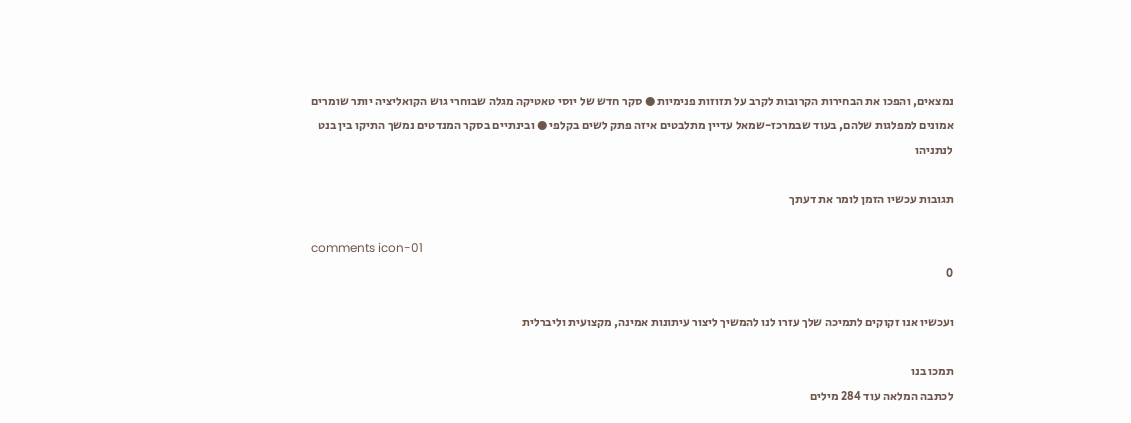נמצאים, והפכו את הבחירות הקרובות לקרב על תזוזות פנימיות ● סקר חדש של יוסי טאטיקה מגלה שבוחרי גוש הקואליציה יותר שומרים אמונים למפלגות שלהם, בעוד שבמרכז-שמאל עדיין מתלבטים איזה פתק לשים בקלפי ● ובינתיים בסקר המנדטים נמשך התיקו בין בנט לנתניהו

תגובות עכשיו הזמן לומר את דעתך

comments icon-01
0

ועכשיו אנו זקוקים לתמיכה שלך עזרו לנו להמשיך ליצור עיתונות אמינה, מקצועית וליברלית

תמכו בנו
לכתבה המלאה עוד 284 מילים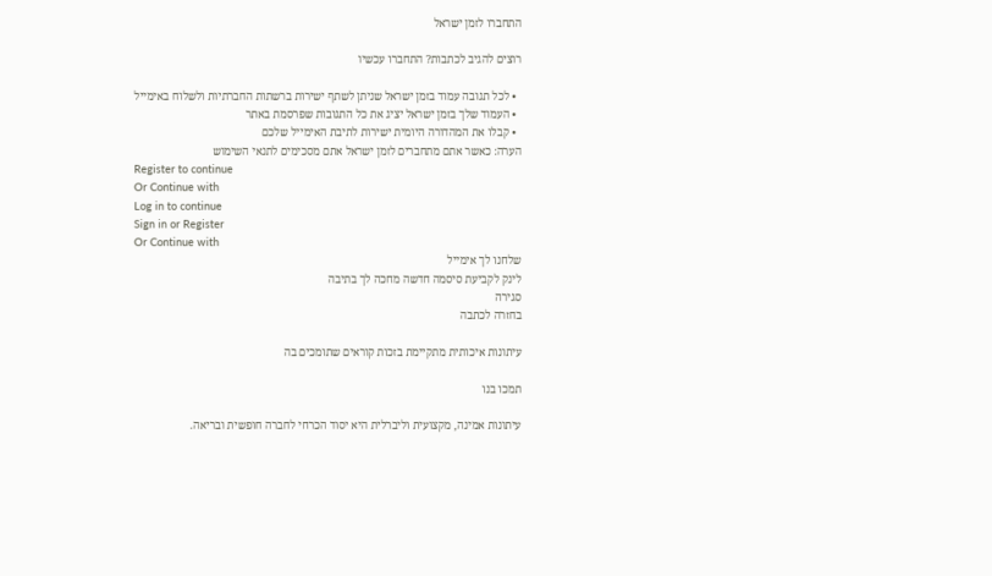התחברו לזמן ישראל

רוצים להגיב לכתבות? התחברו עכשיו

  • לכל תגובה עמוד בזמן ישראל שניתן לשתף ישירות ברשתות החברתיות ולשלוח באימייל
  • העמוד שלך בזמן ישראל יציג את כל התגובות שפרסמת באתר
  • קבלו את המהדורה היומית ישירות לתיבת האימייל שלכם
הערה: כאשר אתם מתחברים לזמן ישראל אתם מסכימים לתנאי השימוש
Register to continue
Or Continue with
Log in to continue
Sign in or Register
Or Continue with
שלחנו לך אימייל
לינק לקביעת סיסמה חדשה מחכה לך בתיבה
סגירה
בחזרה לכתבה

עיתונות איכותית מתקיימת בזכות קוראים שתומכים בה

תמכו בנו

עיתונות אמינה, מקצועית וליברלית היא יסוד הכרחי לחברה חופשית ובריאה.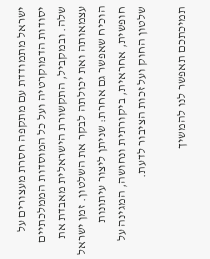ישראל מתמודדת עם מתקפה חסרת מעצורים על יסודות הדמוקרטיה ועל כל המוסדות הממלכתיים שלה. ובמקביל, התקשורת הישראלית מאבדת את עצמאותה ואת יכולתה לבקר את השלטון. זמן ישראל הוכיח שאפשר גם אחרת: שניתן ליצור עיתונות חופשית, אחראית, ביקורתית ונחושה, המגינה על שלטון החוק ועל זכות הציבור לדעת.

תמיכתכם תאפשר לנו להמשיך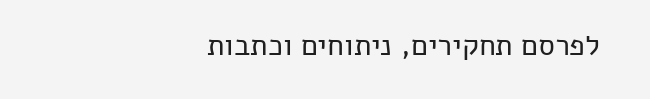לפרסם תחקירים, ניתוחים וכתבות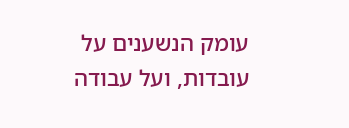עומק הנשענים על עובדות, ועל עבודה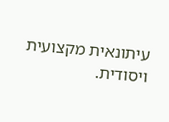עיתונאית מקצועית ויסודית.